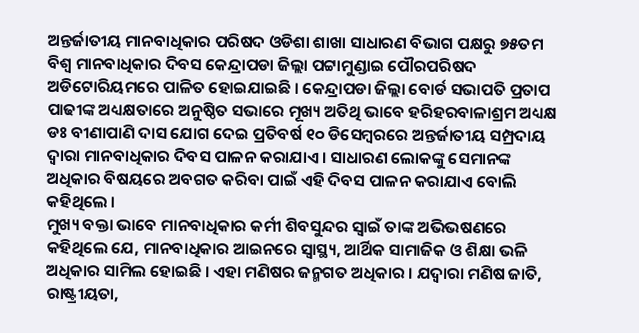ଅନ୍ତର୍ଜାତୀୟ ମାନବାଧିକାର ପରିଷଦ ଓଡିଶା ଶାଖା ସାଧାରଣ ବିଭାଗ ପକ୍ଷରୁ ୭୫ତମ ବିଶ୍ୱ ମାନବାଧିକାର ଦିବସ କେନ୍ଦ୍ରାପଡା ଜିଲ୍ଲା ପଟ୍ଟାମୁଣ୍ଡାଇ ପୌରପରିଷଦ ଅଡିଟୋରିୟମରେ ପାଳିତ ହୋଇଯାଇଛି । କେନ୍ଦ୍ରାପଡା ଜିଲ୍ଲା ବୋର୍ଡ ସଭାପତି ପ୍ରତାପ ପାଢୀଙ୍କ ଅଧ୍ୟକ୍ଷତାରେ ଅନୁଷ୍ଠିତ ସଭାରେ ମୂଖ୍ୟ ଅତିଥି ଭାବେ ହରିହରବାଳାଶ୍ରମ ଅଧ୍ୟକ୍ଷ ଡଃ ବୀଣାପାଣି ଦାସ ଯୋଗ ଦେଇ ପ୍ରତିବର୍ଷ ୧୦ ଡିସେମ୍ବରରେ ଅନ୍ତର୍ଜାତୀୟ ସମ୍ପ୍ରଦାୟ ଦ୍ୱାରା ମାନବାଧିକାର ଦିବସ ପାଳନ କରାଯାଏ । ସାଧାରଣ ଲୋକଙ୍କୁ ସେମାନଙ୍କ ଅଧିକାର ବିଷୟରେ ଅବଗତ କରିବା ପାଇଁ ଏହି ଦିବସ ପାଳନ କରାଯାଏ ବୋଲି କହିଥିଲେ ।
ମୁଖ୍ୟ ବକ୍ତା ଭାବେ ମାନବାଧିକାର କର୍ମୀ ଶିବସୁନ୍ଦର ସ୍ୱାଇଁ ତାଙ୍କ ଅଭିଭଷଣରେ କହିଥିଲେ ଯେ, ମାନବାଧିକାର ଆଇନରେ ସ୍ୱାସ୍ଥ୍ୟ, ଆର୍ଥିକ ସାମାଜିକ ଓ ଶିକ୍ଷା ଭଳି ଅଧିକାର ସାମିଲ ହୋଇଛି । ଏହା ମଣିଷର ଜନ୍ମଗତ ଅଧିକାର । ଯଦ୍ୱାରା ମଣିଷ ଜାତି, ରାଷ୍ଟ୍ରୀୟତା,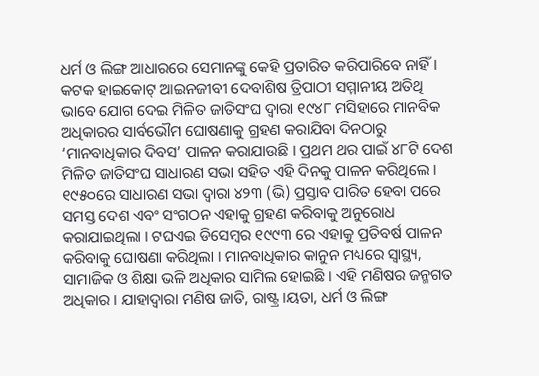ଧର୍ମ ଓ ଲିଙ୍ଗ ଆଧାରରେ ସେମାନଙ୍କୁ କେହି ପ୍ରତାରିତ କରିପାରିବେ ନାହିଁ ।
କଟକ ହାଇକୋଟ୍ ଆଇନଜୀବୀ ଦେବାଶିଷ ତ୍ରିପାଠୀ ସମ୍ମାନୀୟ ଅତିଥି ଭାବେ ଯୋଗ ଦେଇ ମିଳିତ ଜାତିସଂଘ ଦ୍ୱାରା ୧୯୪୮ ମସିହାରେ ମାନବିକ ଅଧିକାରର ସାର୍ବଭୌମ ଘୋଷଣାକୁ ଗ୍ରହଣ କରାଯିବା ଦିନଠାରୁ ‘ମାନବାଧିକାର ଦିବସ’ ପାଳନ କରାଯାଉଛି । ପ୍ରଥମ ଥର ପାଇଁ ୪୮ଟି ଦେଶ ମିଳିତ ଜାତିସଂଘ ସାଧାରଣ ସଭା ସହିତ ଏହି ଦିନକୁ ପାଳନ କରିଥିଲେ । ୧୯୫୦ରେ ସାଧାରଣ ସଭା ଦ୍ୱାରା ୪୨୩ (ଭି) ପ୍ରସ୍ତାବ ପାରିତ ହେବା ପରେ ସମସ୍ତ ଦେଶ ଏବଂ ସଂଗଠନ ଏହାକୁ ଗ୍ରହଣ କରିବାକୁ ଅନୁରୋଧ କରାଯାଇଥିଲା । ଟଘଏଇ ଡିସେମ୍ବର ୧୯୯୩ ରେ ଏହାକୁ ପ୍ରତିବର୍ଷ ପାଳନ କରିବାକୁ ଘୋଷଣା କରିଥିଲା । ମାନବାଧିକାର କାନୁନ ମଧ୍ୟରେ ସ୍ୱାସ୍ଥ୍ୟ, ସାମାଜିକ ଓ ଶିକ୍ଷା ଭଳି ଅଧିକାର ସାମିଲ ହୋଇଛି । ଏହି ମଣିଷର ଜନ୍ମଗତ ଅଧିକାର । ଯାହାଦ୍ୱାରା ମଣିଷ ଜାତି, ରାଷ୍ଟ୍ର ।ୟତା, ଧର୍ମ ଓ ଲିଙ୍ଗ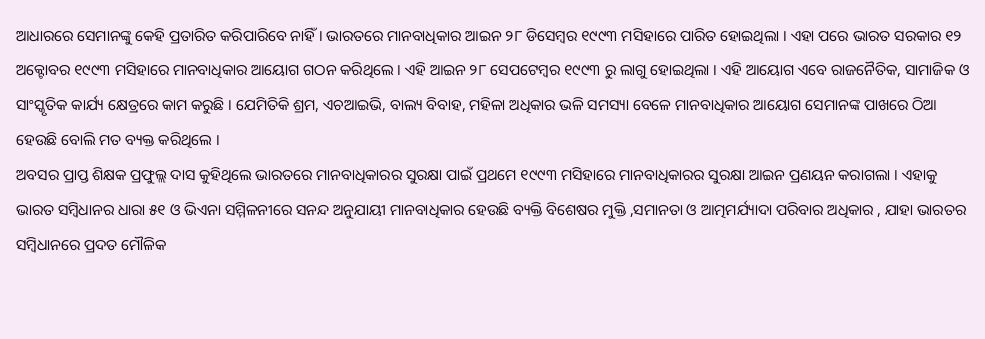ଆଧାରରେ ସେମାନଙ୍କୁ କେହି ପ୍ରତାରିତ କରିପାରିବେ ନାହିଁ । ଭାରତରେ ମାନବାଧିକାର ଆଇନ ୨୮ ଡିସେମ୍ବର ୧୯୯୩ ମସିହାରେ ପାରିତ ହୋଇଥିଲା । ଏହା ପରେ ଭାରତ ସରକାର ୧୨ ଅକ୍ଟୋବର ୧୯୯୩ ମସିହାରେ ମାନବାଧିକାର ଆୟୋଗ ଗଠନ କରିଥିଲେ । ଏହି ଆଇନ ୨୮ ସେପଟେମ୍ବର ୧୯୯୩ ରୁ ଲାଗୁ ହୋଇଥିଲା । ଏହି ଆୟୋଗ ଏବେ ରାଜନୈତିକ, ସାମାଜିକ ଓ ସାଂସ୍କୃତିକ କାର୍ଯ୍ୟ କ୍ଷେତ୍ରରେ କାମ କରୁଛି । ଯେମିତିକି ଶ୍ରମ, ଏଚଆଇଭି, ବାଲ୍ୟ ବିବାହ, ମହିଳା ଅଧିକାର ଭଳି ସମସ୍ୟା ବେଳେ ମାନବାଧିକାର ଆୟୋଗ ସେମାନଙ୍କ ପାଖରେ ଠିଆ ହେଉଛି ବୋଲି ମତ ବ୍ୟକ୍ତ କରିଥିଲେ ।
ଅବସର ପ୍ରାପ୍ତ ଶିକ୍ଷକ ପ୍ରଫୁଲ୍ଲ ଦାସ କୁହିଥିଲେ ଭାରତରେ ମାନବାଧିକାରର ସୁରକ୍ଷା ପାଇଁ ପ୍ରଥମେ ୧୯୯୩ ମସିହାରେ ମାନବାଧିକାରର ସୁରକ୍ଷା ଆଇନ ପ୍ରଣୟନ କରାଗଲା । ଏହାକୁ ଭାରତ ସମ୍ବିଧାନର ଧାରା ୫୧ ଓ ଭିଏନା ସମ୍ମିଳନୀରେ ସନନ୍ଦ ଅନୁଯାୟୀ ମାନବାଧିକାର ହେଉଛି ବ୍ୟକ୍ତି ବିଶେଷର ମୁକ୍ତି ,ସମାନତା ଓ ଆତ୍ମମର୍ଯ୍ୟାଦା ପରିବାର ଅଧିକାର , ଯାହା ଭାରତର ସମ୍ବିଧାନରେ ପ୍ରଦତ ମୌଳିକ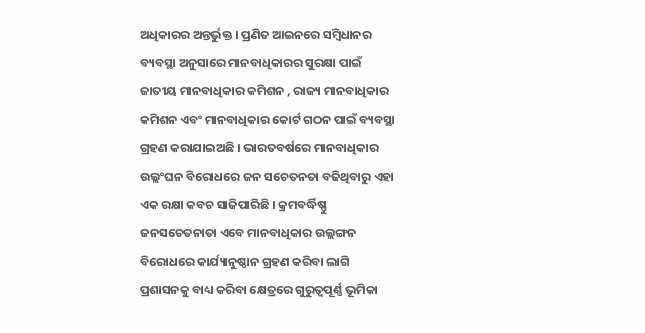ଅଧିକାରର ଅନ୍ତର୍ଭୁକ୍ତ । ପ୍ରଣିତ ଆଇନରେ ସମ୍ବିଧାନର ବ୍ୟବସ୍ଥା ଅନୁସାରେ ମାନବାଧିକାରର ସୁରକ୍ଷା ପାଇଁ ଜାତୀୟ ମାନବାଧିକାର କମିଶନ , ରାଜ୍ୟ ମାନବାଧିକାର କମିଶନ ଏବଂ ମାନବାଧିକାର କୋର୍ଟ ଗଠନ ପାଇଁ ବ୍ୟବସ୍ଥା ଗ୍ରହଣ କରାଯାଇଅଛି । ଭାରତବର୍ଷରେ ମାନବାଧିକାର ଉଲ୍ଲଂଘନ ବିରୋଧରେ ଜନ ସଚେତନତା ବଢିଥିବାରୁ ଏହା ଏକ ରକ୍ଷା କବଚ ସାଜିପାରିଛି । କ୍ରମବର୍ଦ୍ଧିଷ୍ଣୁ ଜନସଚେତନାତା ଏବେ ମାନବାଧିକାର ଉଲ୍ଲଙ୍ଗନ ବିରୋଧରେ କାର୍ଯ୍ୟାନୁଷ୍ଠାନ ଗ୍ରହଣ କରିବା ଲାଗି ପ୍ରଶାସନକୁ ବାଧ୍ୟ କରିବା କ୍ଷେତ୍ରରେ ଗୁରୁତ୍ୱପୂର୍ଣ୍ଣ ଭୂମିକା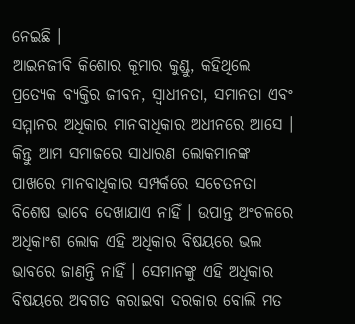ନେଇଛି ।
ଆଇନଜୀବି କିଶୋର କୂମାର କୁଣ୍ଡୁ, କହିଥିଲେ ପ୍ରତ୍ୟେକ ବ୍ୟକ୍ତିର ଜୀବନ, ସ୍ୱାଧୀନତା, ସମାନତା ଏବଂ ସମ୍ମାନର ଅଧିକାର ମାନବାଧିକାର ଅଧୀନରେ ଆସେ । କିନ୍ତୁ ଆମ ସମାଜରେ ସାଧାରଣ ଲୋକମାନଙ୍କ ପାଖରେ ମାନବାଧିକାର ସମ୍ପର୍କରେ ସଚେତନତା ବିଶେଷ ଭାବେ ଦେଖାଯାଏ ନାହିଁ । ଉପାନ୍ତ ଅଂଚଳରେ ଅଧିକାଂଶ ଲୋକ ଏହି ଅଧିକାର ବିଷୟରେ ଭଲ ଭାବରେ ଜାଣନ୍ତି ନାହିଁ । ସେମାନଙ୍କୁ ଏହି ଅଧିକାର ବିଷୟରେ ଅବଗତ କରାଇବା ଦରକାର ବୋଲି ମତ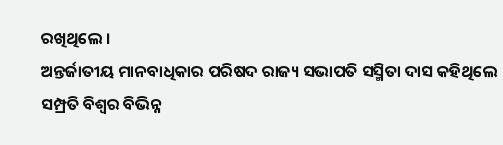ରଖିଥିଲେ ।
ଅନ୍ତର୍ଜାତୀୟ ମାନବାଧିକାର ପରିଷଦ ରାଜ୍ୟ ସଭାପତି ସସ୍ମିତା ଦାସ କହିଥିଲେ ସମ୍ପ୍ରତି ବିଶ୍ୱର ବିଭିନ୍ନ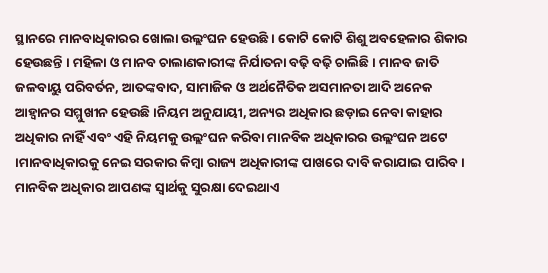ସ୍ଥାନରେ ମାନବାଧିକାରର ଖୋଲା ଉଲ୍ଲଂଘନ ହେଉଛି । କୋଟି କୋଟି ଶିଶୁ ଅବହେଳାର ଶିକାର ହେଉଛନ୍ତି । ମହିଳା ଓ ମାନବ ଚାଲାଣକାରୀଙ୍କ ନିର୍ଯାତନା ବଢ଼ି ବଢ଼ି ଚାଲିଛି । ମାନବ ଜାତି ଜଳବାୟୁ ପରିବର୍ତନ, ଆତଙ୍କବାଦ, ସାମାଜିକ ଓ ଅର୍ଥନୈତିକ ଅସମାନତା ଆଦି ଅନେକ ଆହ୍ୱାନର ସମ୍ମୁଖୀନ ହେଉଛି ।ନିୟମ ଅନୁଯାୟୀ, ଅନ୍ୟର ଅଧିକାର ଛଡ଼ାଇ ନେବା କାହାର ଅଧିକାର ନାହିଁ ଏବଂ ଏହି ନିୟମକୁ ଉଲ୍ଲଂଘନ କରିବା ମାନବିକ ଅଧିକାରର ଉଲ୍ଲଂଘନ ଅଟେ ।ମାନବାଧିକାରକୁ ନେଇ ସରକାର କିମ୍ବା ରାଜ୍ୟ ଅଧିକାରୀଙ୍କ ପାଖରେ ଦାବି କରାଯାଇ ପାରିବ । ମାନବିକ ଅଧିକାର ଆପଣଙ୍କ ସ୍ୱାର୍ଥକୁ ସୁରକ୍ଷା ଦେଇଥାଏ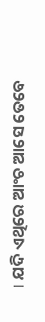। ଯଦି ଏଥିରେ ଆଂଚ ଆସେ ତେବେ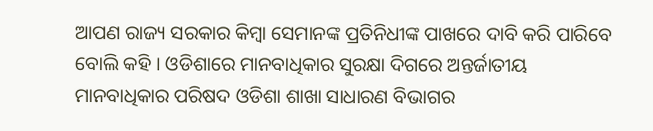ଆପଣ ରାଜ୍ୟ ସରକାର କିମ୍ବା ସେମାନଙ୍କ ପ୍ରତିନିଧୀଙ୍କ ପାଖରେ ଦାବି କରି ପାରିବେ ବୋଲି କହି । ଓଡିଶାରେ ମାନବାଧିକାର ସୁରକ୍ଷା ଦିଗରେ ଅନ୍ତର୍ଜାତୀୟ ମାନବାଧିକାର ପରିଷଦ ଓଡିଶା ଶାଖା ସାଧାରଣ ବିଭାଗର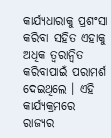କାର୍ଯ୍ୟଧାରାକୁ ପ୍ରଶଂସା କରିବା ସହିତ ଏହାକୁ ଅଧିକ ତ୍ୱରାନ୍ୱିତ କରିବାପାଇଁ ପରାମର୍ଶ ଦେଇଥିଲେ । ଏହି କାର୍ଯ୍ୟକ୍ରମରେ ରାଜ୍ୟର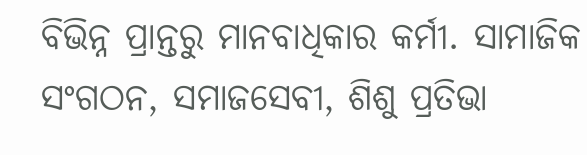ବିଭିନ୍ନ ପ୍ରାନ୍ତରୁ ମାନବାଧିକାର କର୍ମୀ. ସାମାଜିକ ସଂଗଠନ, ସମାଜସେବୀ, ଶିଶୁ ପ୍ରତିଭା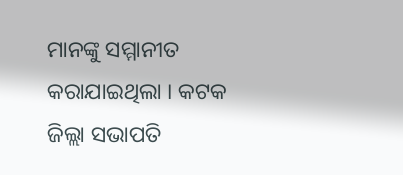ମାନଙ୍କୁ ସମ୍ମାନୀତ କରାଯାଇଥିଲା । କଟକ ଜିଲ୍ଲା ସଭାପତି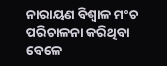ନାରାୟଣ ବିଶ୍ୱାଳ ମଂଚ ପରିଚାଳନା କରିଥିବା ବେଳେ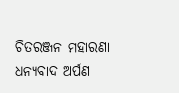ଚିତରଞ୍ଜନ ମହାରଣା ଧନ୍ୟବାଦ ଅର୍ପଣ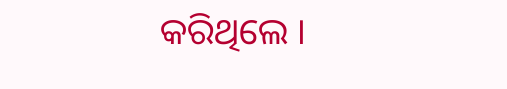କରିଥିଲେ ।